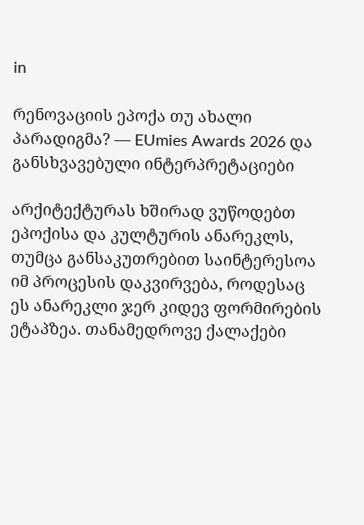in

რენოვაციის ეპოქა თუ ახალი პარადიგმა? — EUmies Awards 2026 და განსხვავებული ინტერპრეტაციები

არქიტექტურას ხშირად ვუწოდებთ ეპოქისა და კულტურის ანარეკლს, თუმცა განსაკუთრებით საინტერესოა იმ პროცესის დაკვირვება, როდესაც ეს ანარეკლი ჯერ კიდევ ფორმირების ეტაპზეა. თანამედროვე ქალაქები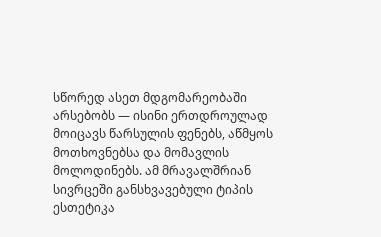სწორედ ასეთ მდგომარეობაში არსებობს — ისინი ერთდროულად მოიცავს წარსულის ფენებს, აწმყოს მოთხოვნებსა და მომავლის მოლოდინებს. ამ მრავალშრიან სივრცეში განსხვავებული ტიპის ესთეტიკა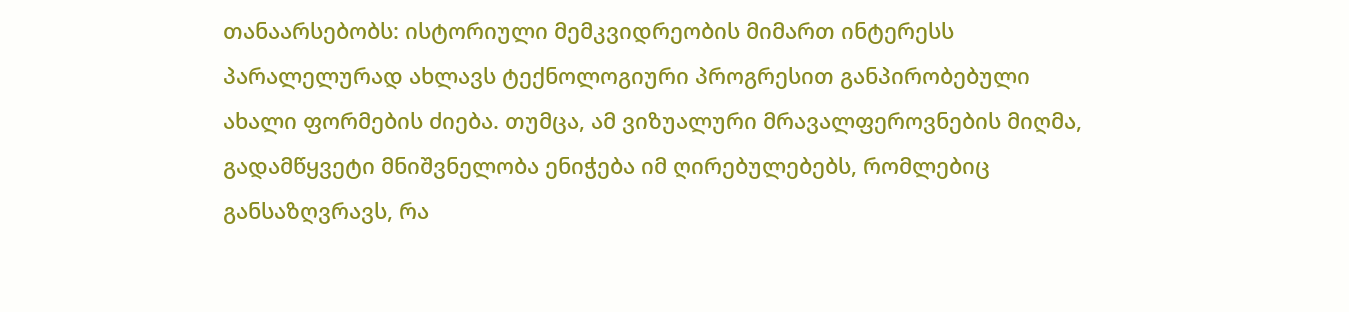თანაარსებობს: ისტორიული მემკვიდრეობის მიმართ ინტერესს პარალელურად ახლავს ტექნოლოგიური პროგრესით განპირობებული ახალი ფორმების ძიება. თუმცა, ამ ვიზუალური მრავალფეროვნების მიღმა, გადამწყვეტი მნიშვნელობა ენიჭება იმ ღირებულებებს, რომლებიც განსაზღვრავს, რა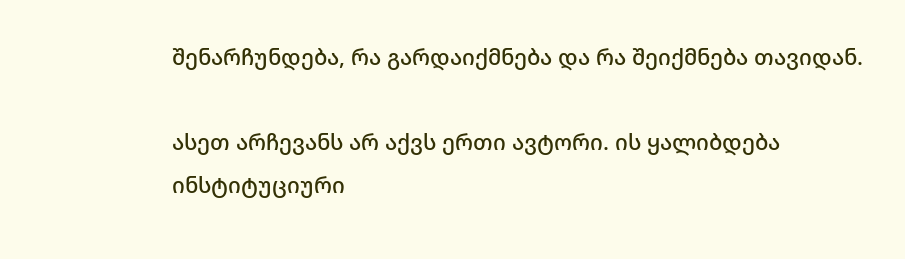შენარჩუნდება, რა გარდაიქმნება და რა შეიქმნება თავიდან.

ასეთ არჩევანს არ აქვს ერთი ავტორი. ის ყალიბდება ინსტიტუციური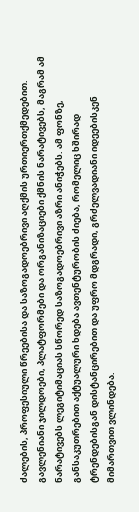ძალების, პროფესიული წრეებისა და საზოგადოებრივი აღქმის ურთიერთქმედებით. გავლენიანი ჯილდოები, პლატფორმები და ორგანიზაციები ქმნის ნარატივებს, მაგრამ ამ ნარატივებს ლეგიტიმაციას სწორედ საზოგადოებრივი აზრი ანიჭებს. ამ ფონზე, განსაკუთრებით აქტუალური ხდება ავთენტურობის ძიება, რომელიც ხშირად ტრენდებისგან დისტანცირებით და უფრო მდგრადი, გრძელვადიანი იდეებისკენ მიმართვით ვლინდება.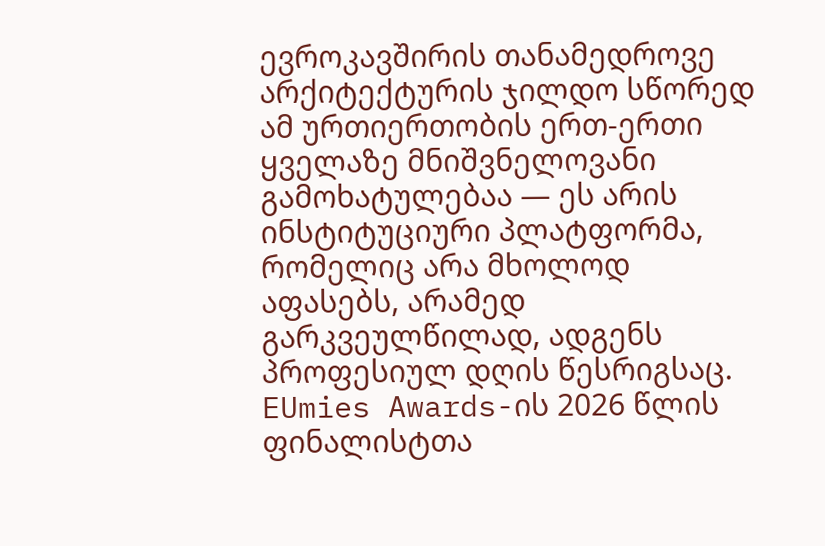ევროკავშირის თანამედროვე არქიტექტურის ჯილდო სწორედ ამ ურთიერთობის ერთ-ერთი ყველაზე მნიშვნელოვანი გამოხატულებაა — ეს არის ინსტიტუციური პლატფორმა, რომელიც არა მხოლოდ აფასებს, არამედ გარკვეულწილად, ადგენს პროფესიულ დღის წესრიგსაც. EUmies Awards-ის 2026 წლის ფინალისტთა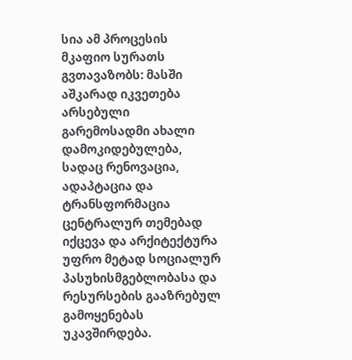სია ამ პროცესის მკაფიო სურათს გვთავაზობს: მასში აშკარად იკვეთება არსებული გარემოსადმი ახალი დამოკიდებულება, სადაც რენოვაცია, ადაპტაცია და ტრანსფორმაცია ცენტრალურ თემებად იქცევა და არქიტექტურა უფრო მეტად სოციალურ პასუხისმგებლობასა და რესურსების გააზრებულ გამოყენებას უკავშირდება.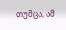თუმცა, ამ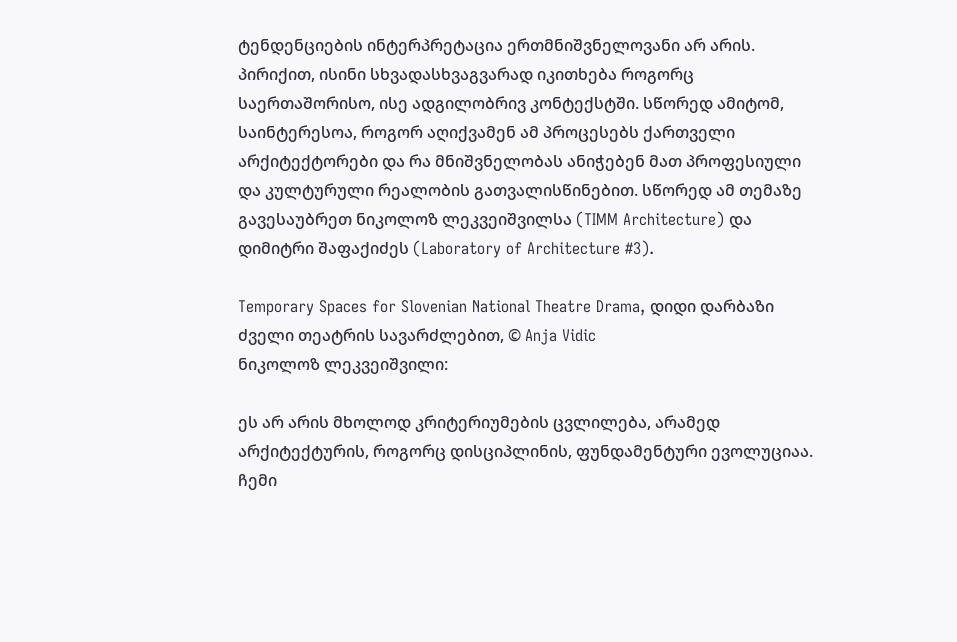ტენდენციების ინტერპრეტაცია ერთმნიშვნელოვანი არ არის. პირიქით, ისინი სხვადასხვაგვარად იკითხება როგორც საერთაშორისო, ისე ადგილობრივ კონტექსტში. სწორედ ამიტომ, საინტერესოა, როგორ აღიქვამენ ამ პროცესებს ქართველი არქიტექტორები და რა მნიშვნელობას ანიჭებენ მათ პროფესიული და კულტურული რეალობის გათვალისწინებით. სწორედ ამ თემაზე გავესაუბრეთ ნიკოლოზ ლეკვეიშვილსა (TIMM Architecture) და დიმიტრი შაფაქიძეს (Laboratory of Architecture #3).

Temporary Spaces for Slovenian National Theatre Drama, დიდი დარბაზი ძველი თეატრის სავარძლებით, © Anja Vidic
ნიკოლოზ ლეკვეიშვილი:

ეს არ არის მხოლოდ კრიტერიუმების ცვლილება, არამედ არქიტექტურის, როგორც დისციპლინის, ფუნდამენტური ევოლუციაა. ჩემი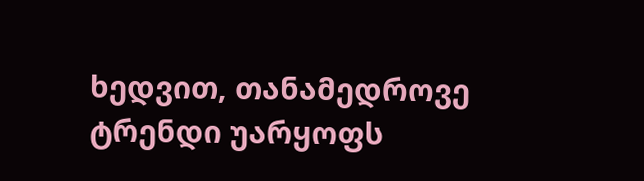ხედვით, თანამედროვე ტრენდი უარყოფს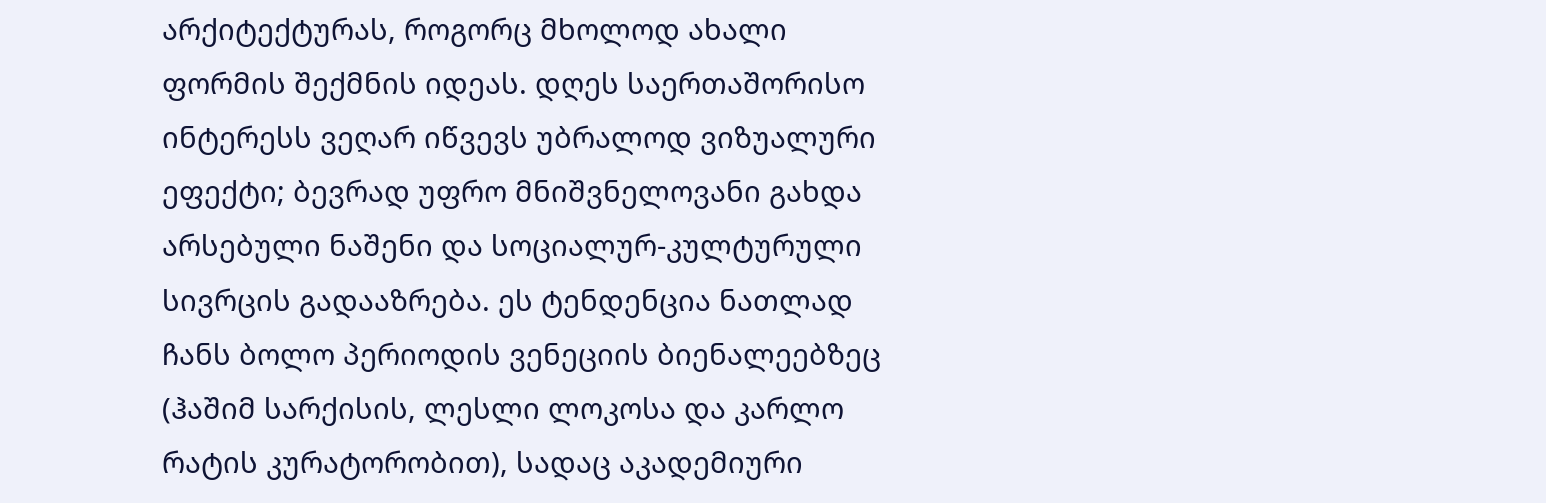არქიტექტურას, როგორც მხოლოდ ახალი ფორმის შექმნის იდეას. დღეს საერთაშორისო ინტერესს ვეღარ იწვევს უბრალოდ ვიზუალური ეფექტი; ბევრად უფრო მნიშვნელოვანი გახდა არსებული ნაშენი და სოციალურ-კულტურული სივრცის გადააზრება. ეს ტენდენცია ნათლად ჩანს ბოლო პერიოდის ვენეციის ბიენალეებზეც (ჰაშიმ სარქისის, ლესლი ლოკოსა და კარლო რატის კურატორობით), სადაც აკადემიური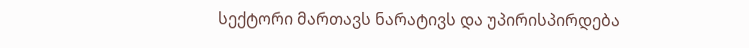სექტორი მართავს ნარატივს და უპირისპირდება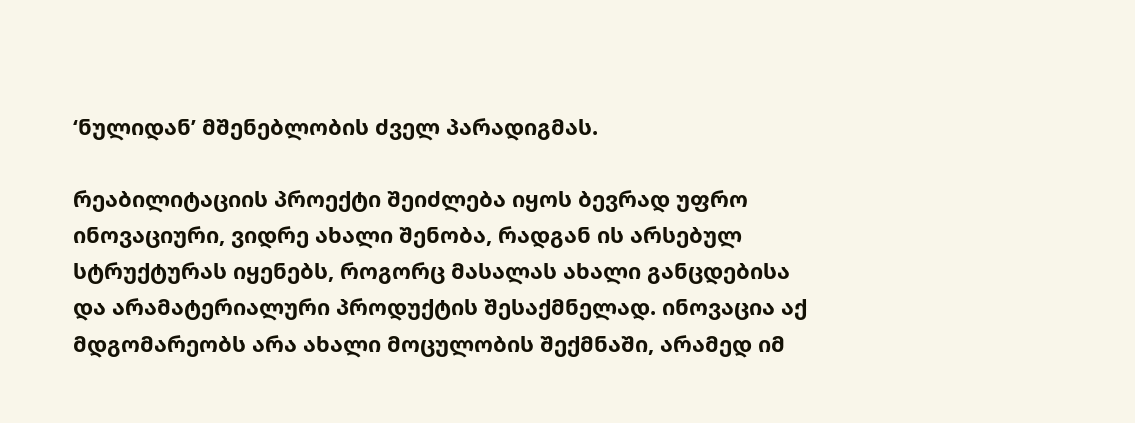‘ნულიდან’ მშენებლობის ძველ პარადიგმას.

რეაბილიტაციის პროექტი შეიძლება იყოს ბევრად უფრო ინოვაციური, ვიდრე ახალი შენობა, რადგან ის არსებულ სტრუქტურას იყენებს, როგორც მასალას ახალი განცდებისა და არამატერიალური პროდუქტის შესაქმნელად. ინოვაცია აქ მდგომარეობს არა ახალი მოცულობის შექმნაში, არამედ იმ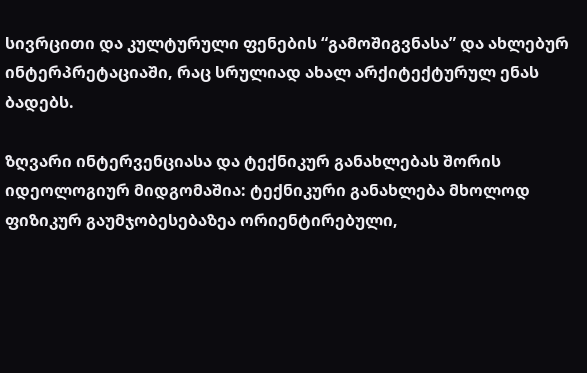სივრცითი და კულტურული ფენების “გამოშიგვნასა” და ახლებურ ინტერპრეტაციაში, რაც სრულიად ახალ არქიტექტურულ ენას ბადებს.

ზღვარი ინტერვენციასა და ტექნიკურ განახლებას შორის იდეოლოგიურ მიდგომაშია: ტექნიკური განახლება მხოლოდ ფიზიკურ გაუმჯობესებაზეა ორიენტირებული,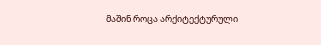მაშინ როცა არქიტექტურული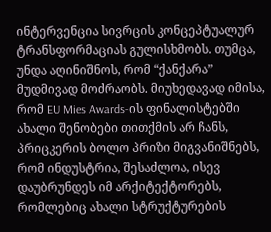ინტერვენცია სივრცის კონცეპტუალურ ტრანსფორმაციას გულისხმობს. თუმცა, უნდა აღინიშნოს, რომ “ქანქარა” მუდმივად მოძრაობს. მიუხედავად იმისა, რომ EU Mies Awards-ის ფინალისტებში ახალი შენობები თითქმის არ ჩანს, პრიცკერის ბოლო პრიზი მიგვანიშნებს, რომ ინდუსტრია, შესაძლოა, ისევ დაუბრუნდეს იმ არქიტექტორებს, რომლებიც ახალი სტრუქტურების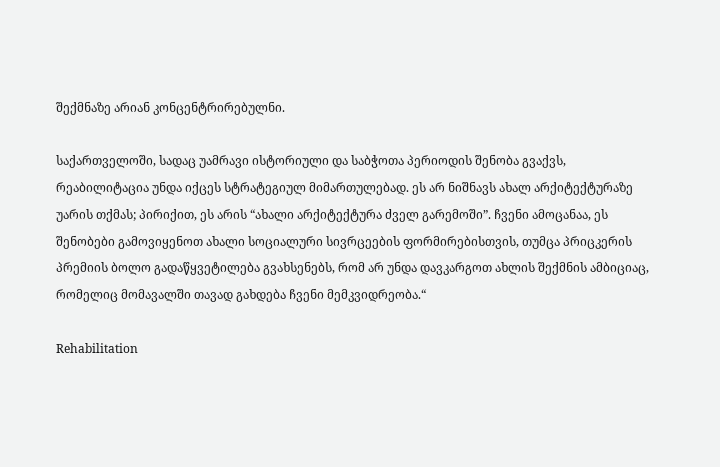შექმნაზე არიან კონცენტრირებულნი.

საქართველოში, სადაც უამრავი ისტორიული და საბჭოთა პერიოდის შენობა გვაქვს, რეაბილიტაცია უნდა იქცეს სტრატეგიულ მიმართულებად. ეს არ ნიშნავს ახალ არქიტექტურაზე უარის თქმას; პირიქით, ეს არის “ახალი არქიტექტურა ძველ გარემოში”. ჩვენი ამოცანაა, ეს შენობები გამოვიყენოთ ახალი სოციალური სივრცეების ფორმირებისთვის, თუმცა პრიცკერის პრემიის ბოლო გადაწყვეტილება გვახსენებს, რომ არ უნდა დავკარგოთ ახლის შექმნის ამბიციაც, რომელიც მომავალში თავად გახდება ჩვენი მემკვიდრეობა.“

Rehabilitation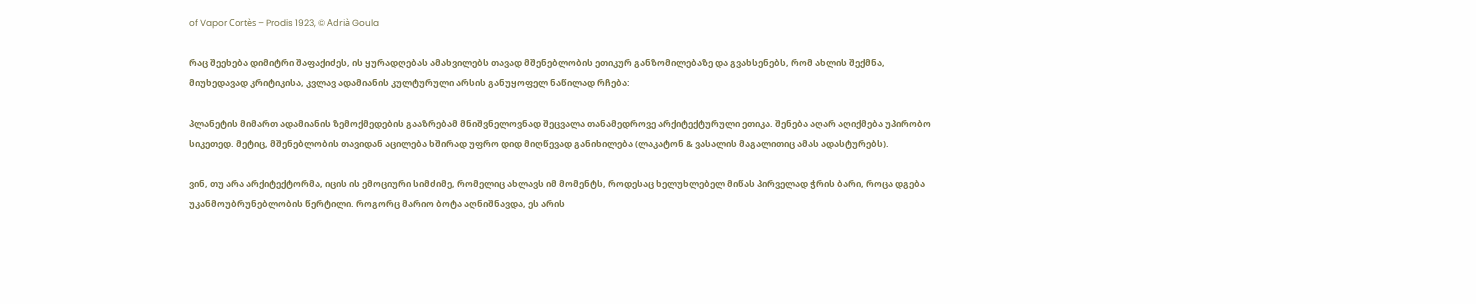of Vapor Cortès – Prodis 1923, © Adrià Goula

რაც შეეხება დიმიტრი შაფაქიძეს, ის ყურადღებას ამახვილებს თავად მშენებლობის ეთიკურ განზომილებაზე და გვახსენებს, რომ ახლის შექმნა, მიუხედავად კრიტიკისა, კვლავ ადამიანის კულტურული არსის განუყოფელ ნაწილად რჩება:

პლანეტის მიმართ ადამიანის ზემოქმედების გააზრებამ მნიშვნელოვნად შეცვალა თანამედროვე არქიტექტურული ეთიკა. შენება აღარ აღიქმება უპირობო სიკეთედ. მეტიც, მშენებლობის თავიდან აცილება ხშირად უფრო დიდ მიღწევად განიხილება (ლაკატონ & ვასალის მაგალითიც ამას ადასტურებს).

ვინ, თუ არა არქიტექტორმა, იცის ის ემოციური სიმძიმე, რომელიც ახლავს იმ მომენტს, როდესაც ხელუხლებელ მიწას პირველად ჭრის ბარი, როცა დგება უკანმოუბრუნებლობის წერტილი. როგორც მარიო ბოტა აღნიშნავდა, ეს არის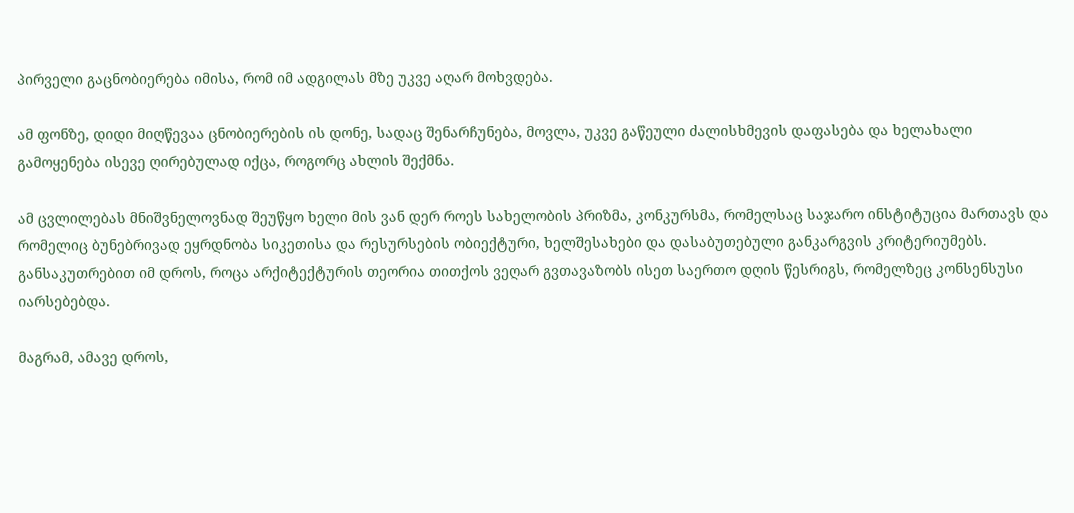პირველი გაცნობიერება იმისა, რომ იმ ადგილას მზე უკვე აღარ მოხვდება.

ამ ფონზე, დიდი მიღწევაა ცნობიერების ის დონე, სადაც შენარჩუნება, მოვლა, უკვე გაწეული ძალისხმევის დაფასება და ხელახალი გამოყენება ისევე ღირებულად იქცა, როგორც ახლის შექმნა.

ამ ცვლილებას მნიშვნელოვნად შეუწყო ხელი მის ვან დერ როეს სახელობის პრიზმა, კონკურსმა, რომელსაც საჯარო ინსტიტუცია მართავს და რომელიც ბუნებრივად ეყრდნობა სიკეთისა და რესურსების ობიექტური, ხელშესახები და დასაბუთებული განკარგვის კრიტერიუმებს. განსაკუთრებით იმ დროს, როცა არქიტექტურის თეორია თითქოს ვეღარ გვთავაზობს ისეთ საერთო დღის წესრიგს, რომელზეც კონსენსუსი იარსებებდა.

მაგრამ, ამავე დროს,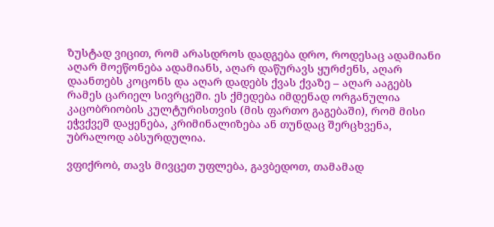ზუსტად ვიცით, რომ არასდროს დადგება დრო, როდესაც ადამიანი აღარ მოეწონება ადამიანს, აღარ დაწურავს ყურძენს, აღარ დაანთებს კოცონს და აღარ დადებს ქვას ქვაზე – აღარ ააგებს რამეს ცარიელ სივრცეში. ეს ქმედება იმდენად ორგანულია კაცობრიობის კულტურისთვის (მის ფართო გაგებაში), რომ მისი ეჭვქვეშ დაყენება, კრიმინალიზება ან თუნდაც შერცხვენა, უბრალოდ აბსურდულია.

ვფიქრობ, თავს მივცეთ უფლება, გავბედოთ, თამამად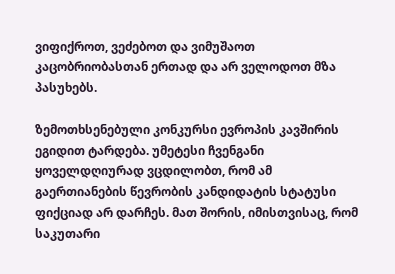ვიფიქროთ, ვეძებოთ და ვიმუშაოთ კაცობრიობასთან ერთად და არ ველოდოთ მზა პასუხებს.

ზემოთხსენებული კონკურსი ევროპის კავშირის ეგიდით ტარდება. უმეტესი ჩვენგანი ყოველდღიურად ვცდილობთ, რომ ამ გაერთიანების წევრობის კანდიდატის სტატუსი ფიქციად არ დარჩეს. მათ შორის, იმისთვისაც, რომ საკუთარი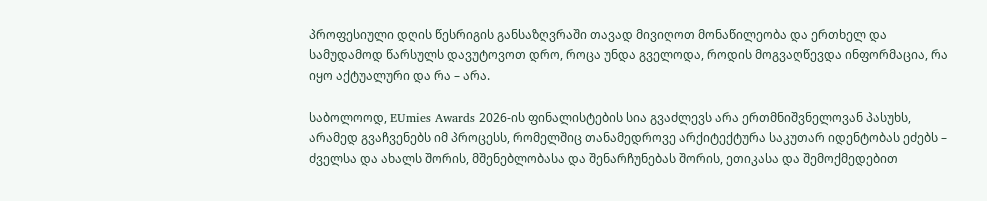პროფესიული დღის წესრიგის განსაზღვრაში თავად მივიღოთ მონაწილეობა და ერთხელ და სამუდამოდ წარსულს დავუტოვოთ დრო, როცა უნდა გველოდა, როდის მოგვაღწევდა ინფორმაცია, რა იყო აქტუალური და რა – არა.

საბოლოოდ, EUmies Awards 2026-ის ფინალისტების სია გვაძლევს არა ერთმნიშვნელოვან პასუხს, არამედ გვაჩვენებს იმ პროცესს, რომელშიც თანამედროვე არქიტექტურა საკუთარ იდენტობას ეძებს – ძველსა და ახალს შორის, მშენებლობასა და შენარჩუნებას შორის, ეთიკასა და შემოქმედებით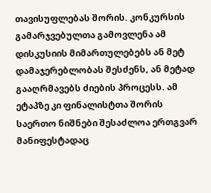თავისუფლებას შორის. კონკურსის გამარჯვებულთა გამოვლენა ამ დისკუსიის მიმართულებებს ან მეტ დამაჯერებლობას შესძენს, ან მეტად გააღრმავებს ძიების პროცესს. ამ ეტაპზე კი ფინალისტთა შორის საერთო ნიშნები შესაძლოა ერთგვარ მანიფესტადაც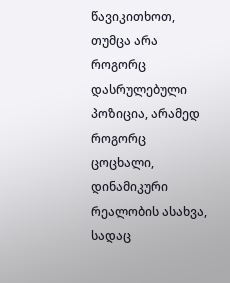წავიკითხოთ, თუმცა არა როგორც დასრულებული პოზიცია, არამედ როგორც ცოცხალი, დინამიკური რეალობის ასახვა, სადაც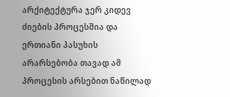არქიტექტურა ჯერ კიდევ ძიების პროცესშია და ერთიანი პასუხის არარსებობა თავად ამ პროცესის არსებით ნაწილად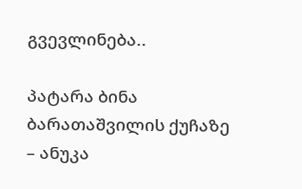გვევლინება..

პატარა ბინა ბარათაშვილის ქუჩაზე – ანუკა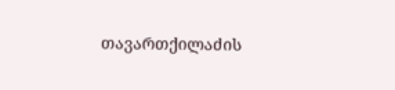თავართქილაძის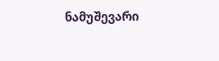ნამუშევარი